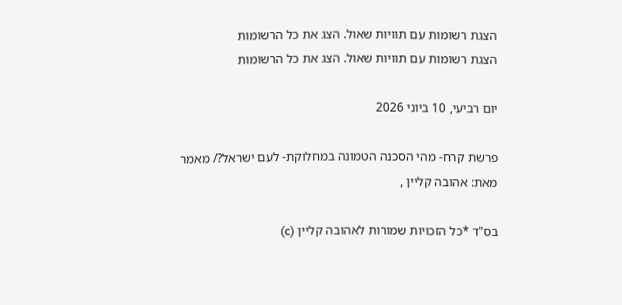הצגת רשומות עם תוויות שאול. הצג את כל הרשומות
הצגת רשומות עם תוויות שאול. הצג את כל הרשומות

יום רביעי, 10 ביוני 2026

פרשת קרח- מהי הסכנה הטמונה במחלוקת- לעם ישראל?/ מאמר מאת: אהובה קליין ,

בס"ד *כל הזכויות שמורות לאהובה קליין (c)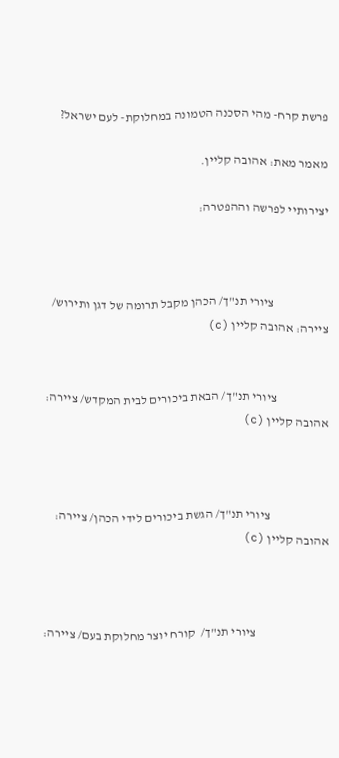פרשת קרח- מהי הסכנה הטמונה במחלוקת- לעם ישראל?

מאמר מאת: אהובה קליין.

יצירותיי לפרשה וההפטרה:



                      ציורי תנ"ך/ הכהן מקבל תרומה של דגן ותירוש/ ציירה: אהובה קליין (c)


                     ציורי תנ"ך/ הבאת ביכורים לבית המקדש/ ציירה: אהובה קליין (c)



                        ציורי תנ"ך/ הגשת ביכורים לידי הכהן/ ציירה: אהובה קליין (c)



                              ציורי תנ"ך/  קורח יוצר מחלוקת בעם/ ציירה: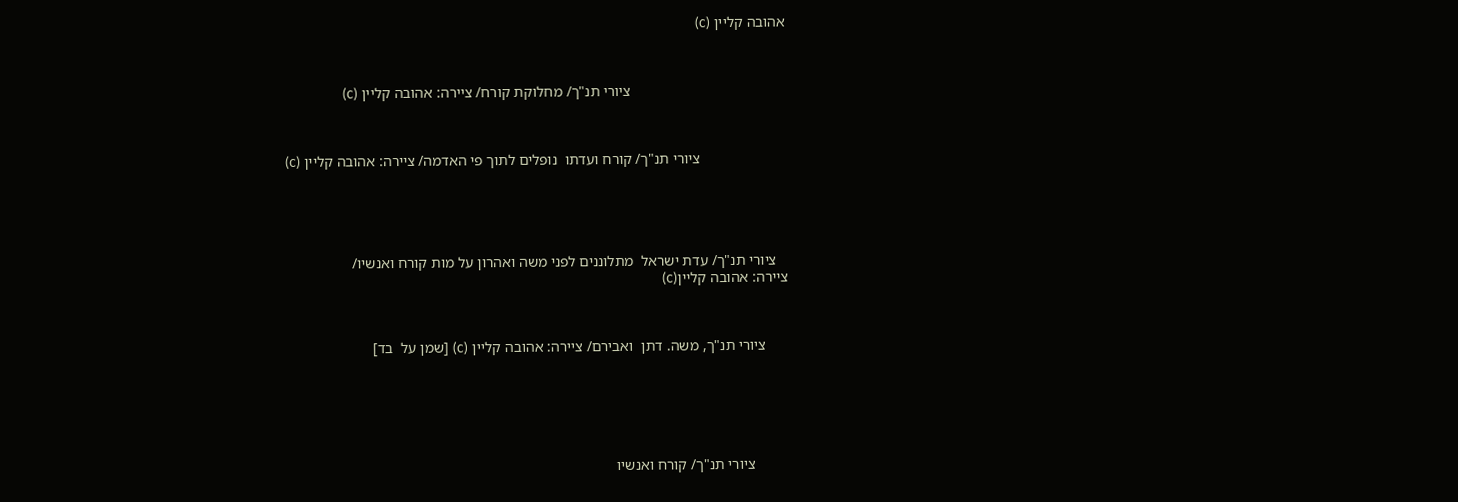אהובה קליין (c)



                                         ציורי תנ"ך/ מחלוקת קורח/ ציירה: אהובה קליין (c)



                       ציורי תנ"ך/ קורח ועדתו  נופלים לתוך פי האדמה/ ציירה: אהובה קליין (c)





   ציורי תנ"ך/ עדת ישראל  מתלוננים לפני משה ואהרון על מות קורח ואנשיו/
ציירה: אהובה קליין(c)



      ציורי תנ"ך, משה. דתן  ואבירם/ ציירה: אהובה קליין (c) [שמן על  בד]






         ציורי תנ"ך/ קורח ואנשיו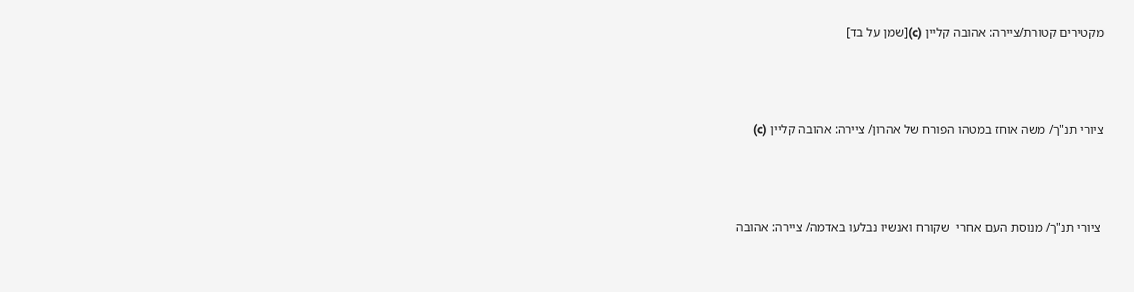מקטירים קטורת/ציירה: אהובה קליין (c)[שמן על בד]



ציורי תנ"ך/ משה אוחז במטהו הפורח של אהרון/ ציירה: אהובה קליין (c)



 ציורי תנ"ך/ מנוסת העם אחרי  שקורח ואנשיו נבלעו באדמה/ ציירה: אהובה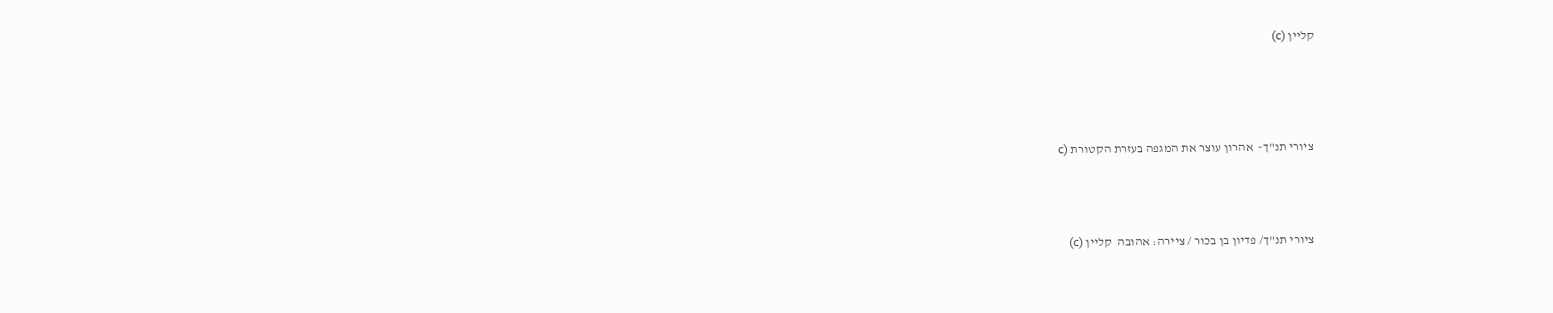קליין (c)





 ציורי תנ"ך-  אהרון עוצר את המגפה בעזרת הקטורת (c




 ציורי תנ"ך/ פדיון בן בכור / ציירה: אהובה  קליין (c)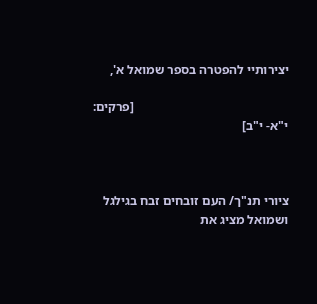יצירותיי להפטרה בספר שמואל א',

                                                [פרקים: י"א- י"ב]



ציורי תנ"ך/ העם זובחים זבח בגילגל ושמואל מציג את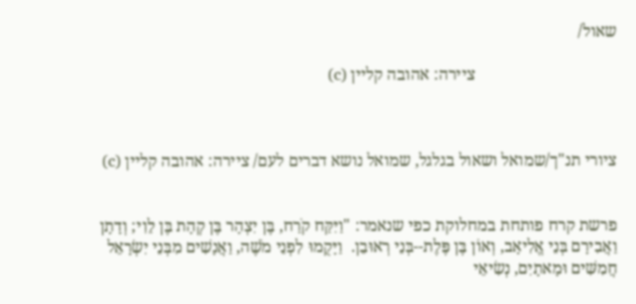שאול/

                                  ציירה: אהובה קליין (c)



ציורי תנ"ך/שמואל ושאול בגלגל, שמואל נושא דברים לעם/ ציירה: אהובה קליין (c)


פרשת קרח פותחת במחלוקת כפי שנאמר: "וַיִּקַּח קֹרַח, בֶּן יִצְהָר בֶּן קְהָת בֶּן לֵוִי; וְדָתָן וַאֲבִירָם בְּנֵי אֱלִיאָב, וְאוֹן בֶּן פֶּלֶת--בְּנֵי רְאוּבֵן.  וַיָּקֻמוּ לִפְנֵי מֹשֶׁה, וַאֲנָשִׁים מִבְּנֵי יִשְׂרָאֵל חֲמִשִּׁים וּמָאתָיִם, נְשִׂיאֵי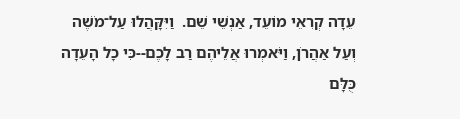עֵדָה קְרִאֵי מוֹעֵד, אַנְשֵׁי שֵׁם.  וַיִּקָּהֲלוּ עַל־מֹשֶׁה וְעַל אַהֲרֹן, וַיֹּאמְרוּ אֲלֵיהֶם רַב לָכֶם--כִּי כָל הָעֵדָה כֻּלָּם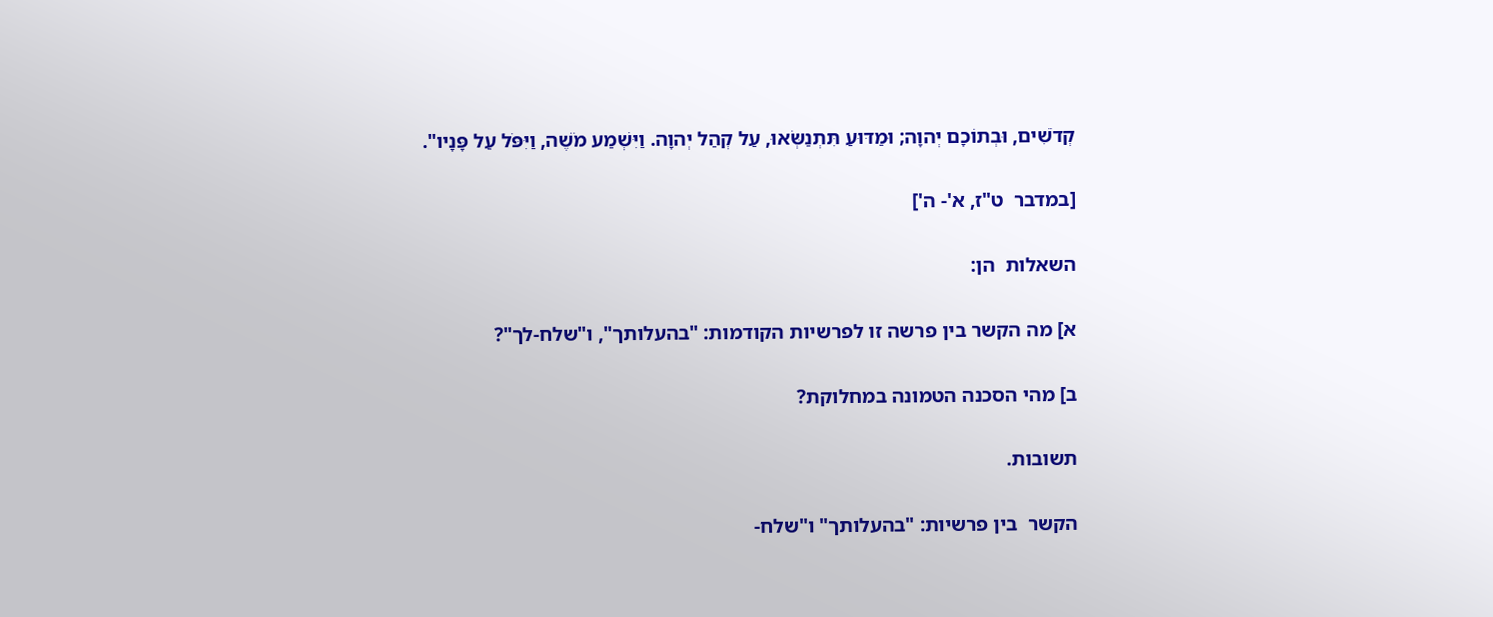קְדֹשִׁים, וּבְתוֹכָם יְהוָה; וּמַדּוּעַ תִּתְנַשְּׂאוּ, עַל קְהַל יְהוָה. וַיִּשְׁמַע מֹשֶׁה, וַיִּפֹּל עַל פָּנָיו".

[במדבר  ט"ז, א'- ה']

השאלות  הן:

א] מה הקשר בין פרשה זו לפרשיות הקודמות: "בהעלותך", ו"שלח-לך"?

ב] מהי הסכנה הטמונה במחלוקת?

תשובות.

הקשר  בין פרשיות: "בהעלותך" ו"שלח-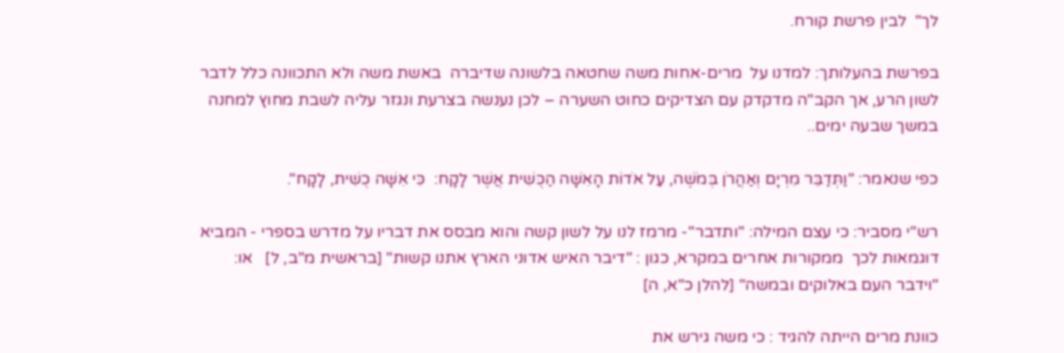לך"  לבין פרשת קורח.

בפרשת בהעלותך: למדנו על  מרים-אחות משה שחטאה בלשונה שדיברה  באשת משה ולא התכוונה כלל לדבר לשון הרע, אך הקב"ה מדקדק עם הצדיקים כחוט השערה – לכן נענשה בצרעת ונגזר עליה לשבת מחוץ למחנה במשך שבעה ימים..

כפי שנאמר: "וַתְּדַבֵּר מִרְיָם וְאַהֲרֹן בְּמֹשֶׁה, עַל אֹדוֹת הָאִשָּׁה הַכֻּשִׁית אֲשֶׁר לָקָח:  כִּי אִשָּׁה כֻשִׁית, לָקָח".

רש"י מסביר: כי עצם המילה: "ותדבר"- מרמז לנו על לשון קשה והוא מבסס את דבריו על מדרש בספרי - המביא דוגמאות לכך  ממקורות אחרים במקרא, כגון : "דיבר האיש אדוני הארץ אתנו קשות" [בראשית מ"ב, ל]   או: "וידבר העם באלוקים ובמשה" [להלן כ"א, ה]

כוונת מרים הייתה להגיד : כי משה גירש את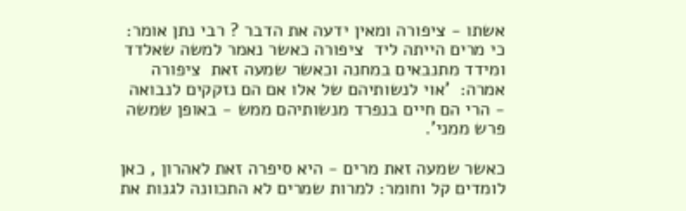אשתו - ציפורה ומאין ידעה את הדבר ? רבי נתן אומר: כי מרים הייתה ליד  ציפורה כאשר נאמר למשה שאלדד ומידד מתנבאים במחנה וכאשר שמעה זאת  ציפורה אמרה:  'אוי לנשותיהם של אלו אם הם נזקקים לנבואה - הרי הם חיים בנפרד מנשותיהם ממש - באופן שמשה פרש ממני'.

כאשר שמעה זאת מרים - היא סיפרה זאת לאהרון , כאן לומדים קל וחומר: למרות שמרים לא התכוונה לגנות את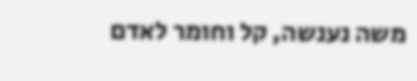משה נענשה, קל וחומר לאדם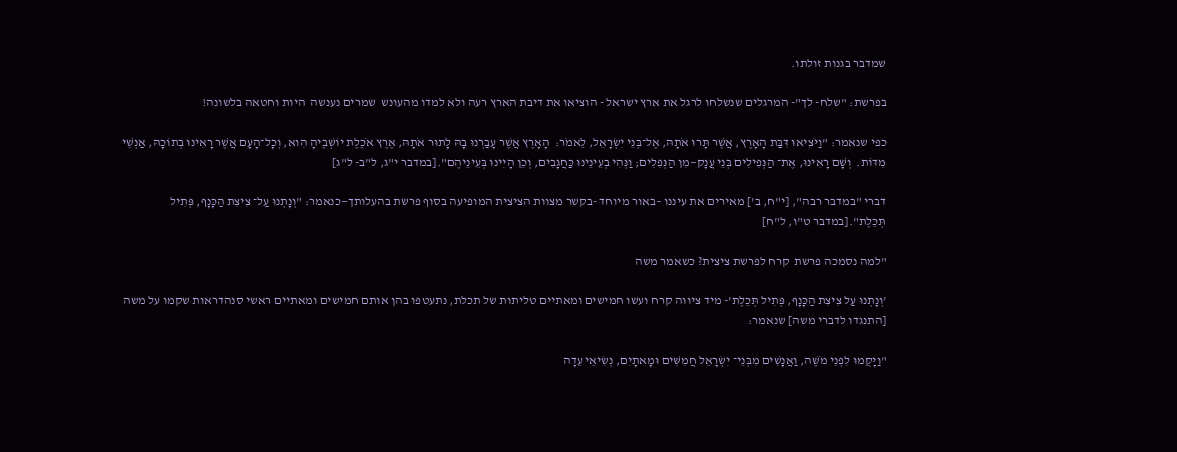שמדבר בגנות זולתו.

בפרשת: "שלח- לך"- המרגלים שנשלחו לרגל את ארץ ישראל - הוציאו את דיבת הארץ רעה ולא למדו מהעונש  שמרים נענשה  היות וחטאה בלשונה!

כפי שנאמר: "וַיֹּצִיאוּ דִּבַּת הָאָרֶץ, אֲשֶׁר תָּרוּ אֹתָהּ, אֶל־בְּנֵי יִשְׂרָאֵל, לֵאמֹר:  הָאָרֶץ אֲשֶׁר עָבַרְנוּ בָהּ לָתוּר אֹתָהּ, אֶרֶץ אֹכֶלֶת יוֹשְׁבֶיהָ הִוא, וְכָל־הָעָם אֲשֶׁר רָאִינוּ בְתוֹכָהּ, אַנְשֵׁי מִדּוֹת.  וְשָׁם רָאִינוּ, אֶת־ הַנְּפִילִים בְּנֵי עֲנָק—מִן הַנְּפִלִים; וַנְּהִי בְעֵינֵינוּ כַּחֲגָבִים, וְכֵן הָיִינוּ בְּעֵינֵיהֶם".[במדבר י"ג, ל"ב- ל"ג]

דברי "במדבר רבה", [י"ח, ב'] מאירים את עיננו –באור מיוחד -בקשר מצוות הציצית המופיעה בסוף פרשת בהעלותך—כנאמר: "וְנָתְנוּ עַל־ צִיצִת הַכָּנָף, פְּתִיל תְּכֵלֶת".[במדבר ט"ו, ל"ח]

"למה נסמכה פרשת  קרח לפרשת ציצית? כשאמר משה

'וְנָתְנוּ עַל צִיצִת הַכָּנָף, פְּתִיל תְּכֵלֶת'- מיד ציווה קרח ועשו חמישים ומאתיים טליתות של תכלת, נתעטפו בהן אותם חמישים ומאתיים ראשי סנהדראות שקמו על משה [התנגדו לדברי משה] שנאמר:

"וַיָּקֻמוּ לִפְנֵי מֹשֶׁה, וַאֲנָשִׁים מִבְּנֵי־ יִשְׂרָאֵל חֲמִשִּׁים וּמָאתָיִם, נְשִׂיאֵי עֵדָה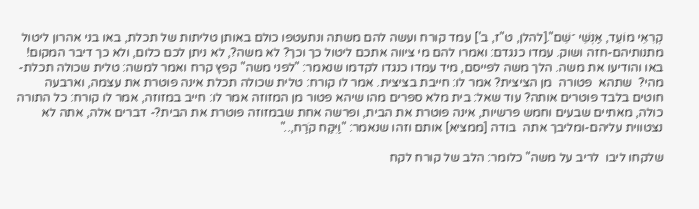קְרִאֵי מוֹעֵד, אַנְשֵׁי ־שֵׁם".[להלן, ט"ז, ב'] עמד קורח ועשה להם משתה ונתעטפו כולם באותן טליתות של תכלת, באו בני אהרון ליטול מתנותיהם-חזה ושוק. עמדו כנגדם: ואמרו להם מי ציווה אתכם ליטול כך וכך? לא משה?, לא ניתן לכם כלום, ולא כך דיבר המקום! באו והודיעו את משה. הלך משה לפייסם, מיד עמדו כנגדו לקדמו שנאמר: "לפני משה" קפץ קרח ואמר למשה: טלית שכולה תכלת- מהי?  שתהא  פטורה  מן הציצית? אמר לו: חייבת בציצית. אמר לו קורח: טלית שכולה תכלת אינה פוטרת את עצמה, וארבעה חוטים בלבד פוטרים אותה? עוד שאל: בית מלא ספרים מהו שיהא פטור מן המזוזה אמר לו: חייב במזוזה, אמר לו קורח: כל התורה כולה, מאתיים שבעים וחמש פרשיות, אינה פוטרת את הבית, ופרשה אחת שבמזוזה פוטרת את הבית?- דברים אלה, אתה לא נצטווית עליהם-ומליבך אתה  בודה [ממציא] אותם וזהו שנאמר: "וַיִּקַּח קֹרַח,.."

שלקחו ליבו  לריב על משה" כלומר: הלב של קורח לקח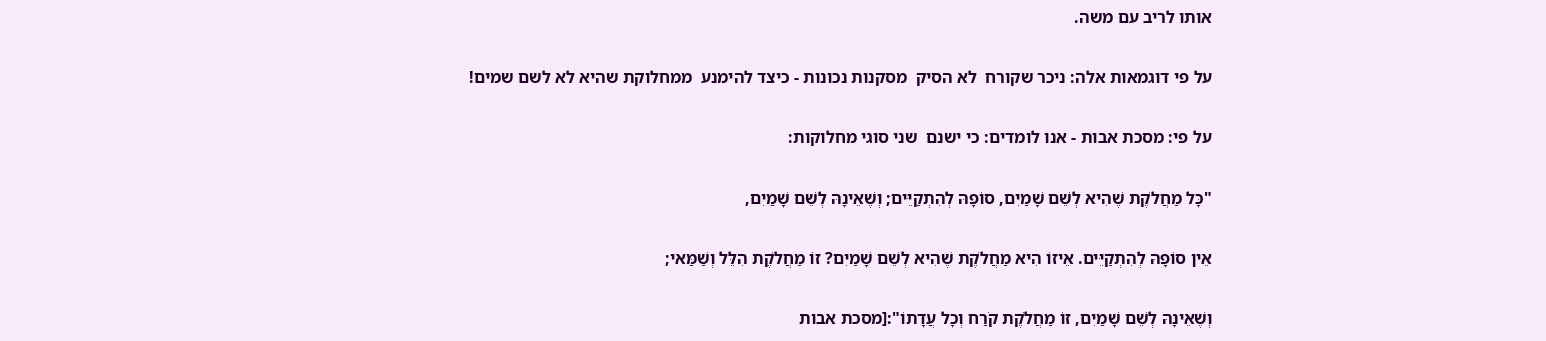אותו לריב עם משה.

על פי דוגמאות אלה: ניכר שקורח  לא הסיק  מסקנות נכונות - כיצד להימנע  ממחלוקת שהיא לא לשם שמים!

על פי: מסכת אבות - אנו לומדים: כי ישנם  שני סוגי מחלוקות:

"כָּל מַחֲלֹקֶת שֶׁהִיא לְשֵׁם שָׁמַיִם, סוֹפָהּ לְהִתְקַיֵּים; וְשֶׁאֵינָהּ לְשֵׁם שָׁמַיִם,

אֵין סוֹפָהּ לְהִתְקַיֵּים. אֵיזוֹ הִיא מַחֲלֹקֶת שֶׁהִיא לְשֵׁם שָׁמַיִם? זוֹ מַחֲלֹקֶת הִלֵּל וְשַׁמַּאי;

וְשֶׁאֵינָהּ לְשֵׁם שָׁמַיִם, זוֹ מַחֲלֹקֶת קֹרַח וְכָל עֲדָתוֹ":[מסכת אבות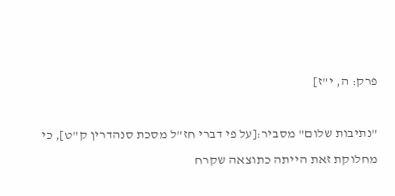פרק: ה, י"ז]

"נתיבות שלום" מסביר:[על פי דברי חז"ל מסכת סנהדרין ק"ט], כי מחלוקת זאת הייתה כתוצאה שקרח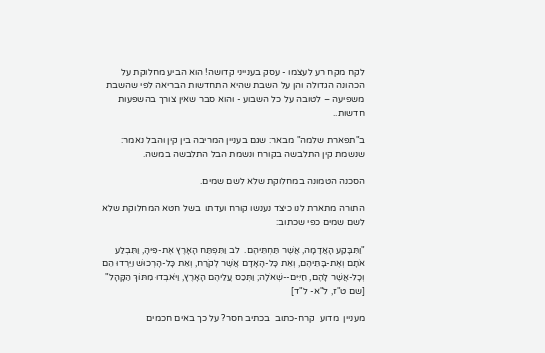לקח מקח רע לעצמו - עסק בענייני קדושה! הוא הביע מחלוקת על הכהונה הגדולה והן על השבת שהיא התחדשות הבריאה לפי שהשבת משפיעה – לטובה על כל השבוע - והוא סבר שאין צורך בהשפעות חדשות..

ב"תפארת שלמה" מבאר: שגם בעניין המריבה בין קין והבל נאמר: שנשמת קין התלבשה בקורח ונשמת הבל התלבשה במשה.

הסכנה הטמונה במחלוקת שלא לשם שמים.

התורה מתארת לנו כיצד נענשו קורח ועדתו  בשל חטא המחלוקת שלא לשם שמים כפי שכתוב:

"וַתִּבָּקַע הָאֲדָמָה, אֲשֶׁר תַּחְתֵּיהֶם.  לב וַתִּפְתַּח הָאָרֶץ אֶת-פִּיהָ, וַתִּבְלַע אֹתָם וְאֶת-בָּתֵּיהֶם, וְאֵת כָּל-הָאָדָם אֲשֶׁר לְקֹרַח, וְאֵת כָּל-הָרְכוּשׁ וַיֵּרְדוּ הֵם וְכָל-אֲשֶׁר לָהֶם, חַיִּים--שְׁאֹלָה; וַתְּכַס עֲלֵיהֶם הָאָרֶץ, וַיֹּאבְדוּ מִתּוֹךְ הַקָּהָל" [שם ט"ז, ל"א- ל"ד]

מעניין  מדוע  קרח-כתוב  בכתיב חסר? על כך באים חכמים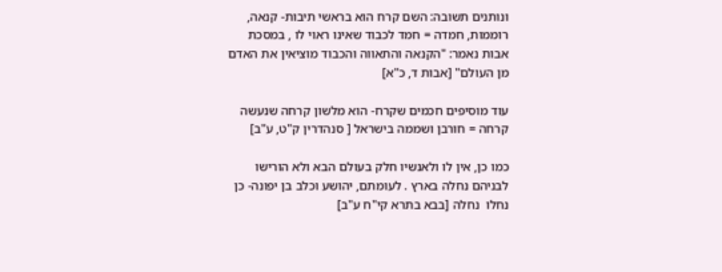ונותנים תשובה: השם קרח הוא בראשי תיבות- קנאה, רוממות, חמדה = חמד לכבוד שאינו ראוי לו , במסכת אבות נאמר: "הקנאה והתאווה והכבוד מוציאין את האדם מן העולם" [אבות ד, כ"א]

עוד מוסיפים חכמים שקרח- הוא מלשון קרחה שנעשה קרחה = חורבן ושממה בישראל [ סנהדרין ק"ט, ע"ב]

כמו כן, אין לו ולאנשיו חלק בעולם הבא ולא הורישו לבניהם נחלה בארץ . לעומתם, יהושע וכלב בן יפונה- כן נחלו  נחלה [בבא בתרא קי"ח ע"ב]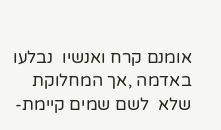אומנם קרח ואנשיו  נבלעו  באדמה ,אך המחלוקת שלא  לשם שמים קיימת-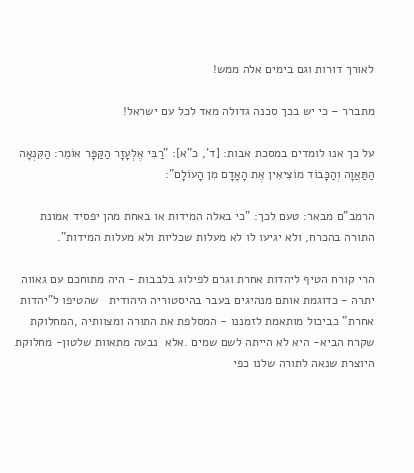לאורך דורות וגם בימים אלה ממש!

מתברר – כי יש בכך סכנה גדולה מאד לכל עם ישראל!

על כך אנו לומדים במסכת אבות: [ד', כ"א]: "רַבִּי אֶלְעָזָר הַקַּפָּר אוֹמֵר: הַקִּנְאָה הַתַּאֲוָה וְהַכָּבוֹד מוֹצִיאִין אֶת הָאָדָם מִן הָעוֹלָם":

הרמב"ם מבאר: טעם לכך: "כי באלה המידות או באחת מהן יפסיד אמונת התורה בהכרח, ולא יגיעו לו לא מעלות שכליות ולא מעלות המידות".

הרי קורח הטיף ליהדות אחרת וגרם לפילוג בלבבות - היה מתוחכם עם גאווה יתרה - כדוגמת אותם מנהיגים בעבר בהיסטוריה היהודית   שהטיפו ל"יהדות אחרת" כביכול מותאמת לזמננו - המסלפת את התורה ומצוותיה ,המחלוקת שקרח הביא- היא לא הייתה לשם שמים .אלא  נבעה מתאוות שלטון- מחלוקת היוצרת שנאה לתורה שלנו כפי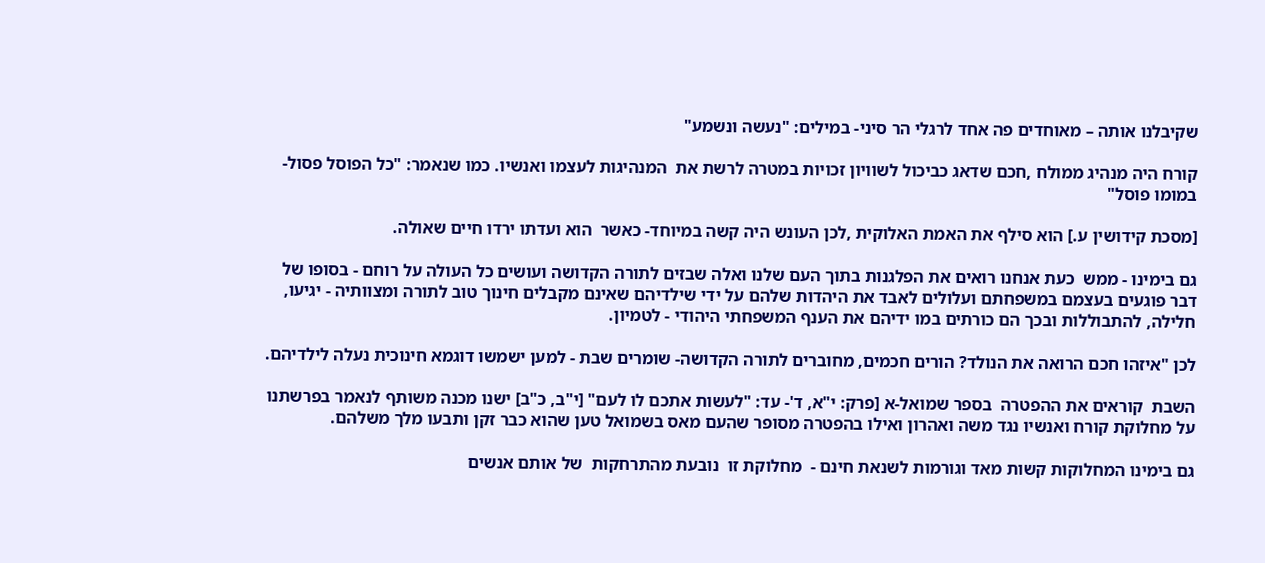שקיבלנו אותה – מאוחדים פה אחד לרגלי הר סיני- במילים: "נעשה ונשמע"

קורח היה מנהיג ממולח ,חכם שדאג כביכול לשוויון זכויות במטרה לרשת את  המנהיגות לעצמו ואנשיו. כמו שנאמר: "כל הפוסל פסול- במומו פוסל"

[מסכת קידושין ע.] הוא סילף את האמת האלוקית ,לכן העונש היה קשה במיוחד- כאשר  הוא ועדתו ירדו חיים שאולה.

גם בימינו - ממש  כעת אנחנו רואים את הפלגנות בתוך העם שלנו ואלה שבזים לתורה הקדושה ועושים כל העולה על רוחם - בסופו של דבר פוגעים בעצמם במשפחתם ועלולים לאבד את היהדות שלהם על ידי שילדיהם שאינם מקבלים חינוך טוב לתורה ומצוותיה - יגיעו, חלילה, להתבוללות ובכך הם כורתים במו ידיהם את הענף המשפחתי היהודי - לטמיון.

לכן "איזהו חכם הרואה את הנולד? הורים חכמים, מחוברים לתורה הקדושה- שומרים שבת - למען ישמשו דוגמא חינוכית נעלה לילדיהם.

השבת  קוראים את ההפטרה  בספר שמואל-א [פרק: י"א, ד'- עד: "לעשות אתכם לו לעם" [י"ב, כ"ב] ישנו מכנה משותף לנאמר בפרשתנו על מחלוקת קורח ואנשיו נגד משה ואהרון ואילו בהפטרה מסופר שהעם מאס בשמואל טען שהוא כבר זקן ותבעו מלך משלהם.

גם בימינו המחלוקות קשות מאד וגורמות לשנאת חינם -  מחלוקת זו  נובעת מהתרחקות  של אותם אנשים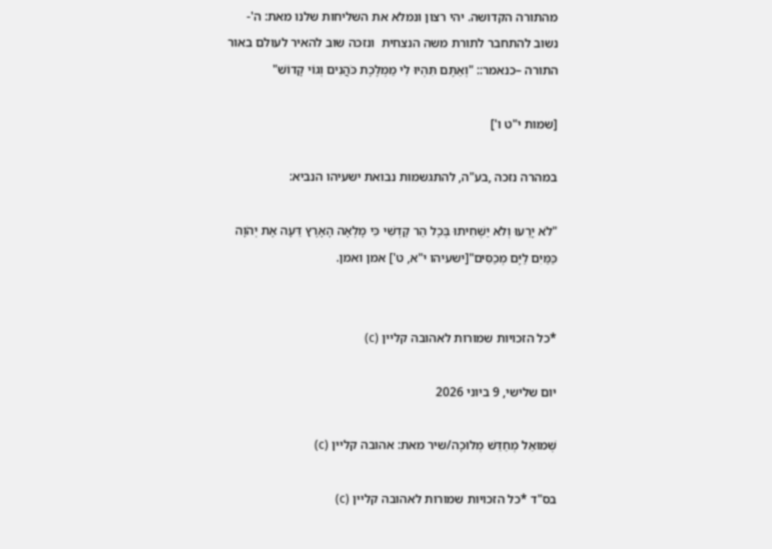מהתורה הקדושה. יהי רצון ונמלא את השליחות שלנו מאת: ה'- נשוב להתחבר לתורת משה הנצחית  ונזכה שוב להאיר לעולם באור התורה –כנאמר:: "וְאַתֶּם תִּהְיוּ לִי מַמְלֶכֶת כֹּהֲנִים וְגוֹי קָדוֹשׁ"

[שמות י"ט ו']

במהרה נזכה ,בע"ה, להתגשמות נבואת ישעיהו הנביא:

"לֹא יָרֵעוּ וְלֹא יַשְׁחִיתוּ בְּכׇל הַר קׇדְשִׁי כִּי מָלְאָה הָאָרֶץ דֵּעָה אֶת יְהֹוָה כַּמַּיִם לַיָּם מְכַסִּים"[ישעיהו י"א, ט'] אמן ואמן.


*כל הזכויות שמורות לאהובה קליין (c)

יום שלישי, 9 ביוני 2026

שְׁמוּאֵל מְחַדֵּשׁ מְלוּכָה/שיר מאת: אהובה קליין (c)

בס"ד *כל הזכויות שמורות לאהובה קליין (c)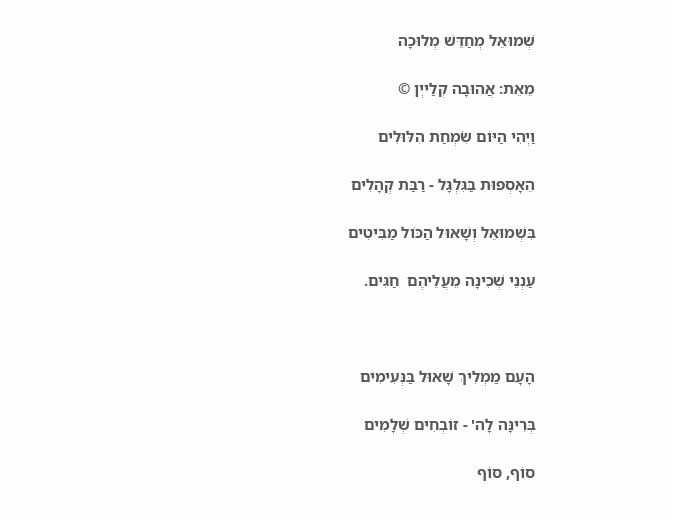שְׁמוּאֵל מְחַדֵּשׁ מְלוּכָה

מֵאֵת: אֲהוּבָה קְלַייְן ©

וַיְהִי הַיּוֹם שִׂמְחַת הִלּוּלִים

הֵאָסְפוּת בַּגִּלְגָּל - רַבַּת קְהָלִים

בִּשְׁמוּאֵל וְשָׁאוּל הַכֹּול מַבִּיטִים

עַנְנֵי שְׁכִינָה מֵעֲלֵיהֶם  חַגִּים.



הָעָם מַמְלִיךְ שָׁאוּל בַּנְּעִימִים

בְּרִינָּה לָה' - זוֹבְחִים שְׁלָמִים

סוֹף, סוֹף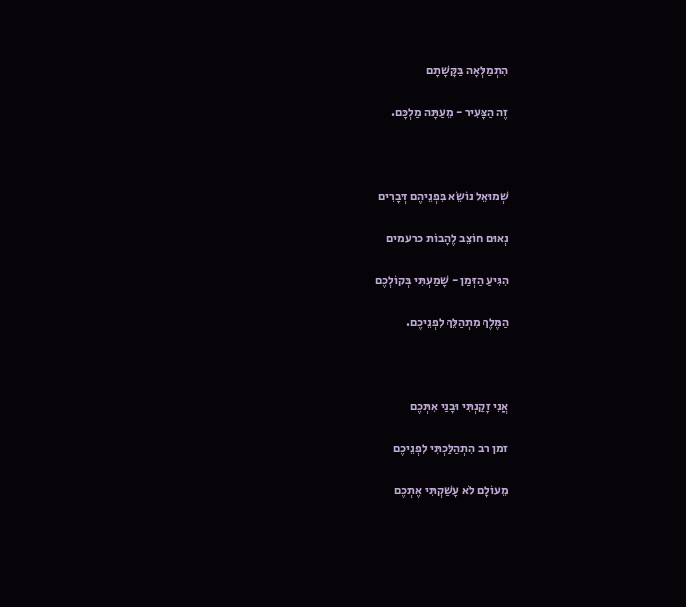הִתְמַלְּאָה בַּקָּשָׁתָם

זֶה הַצָּעִיר - מֵעַתָּה מַלְכָּם.



שְׁמוּאֵל נוֹשֵׂא בִּפְנֵיהֶם דְּבָרִים

נְאוּם חוֹצֵב לֶהָבוֹת כרעמים

הִגִּיעַ הַזְּמַן - שָׁמַעְתִּי בְּקוֹלְכֶם

הַמֶּלֶךְ מִתְהַלֵּךְ לִפְנֵיכֶם.



אֲנִי זָקַנְתִּי וּבָנַי אִתְּכֶם

זמן רב הִתְהַלַּכְתִּי לִפְנֵיכֶם

מֵעוֹלָם לֹא עָשַׁקְתִּי אֶתְכֶם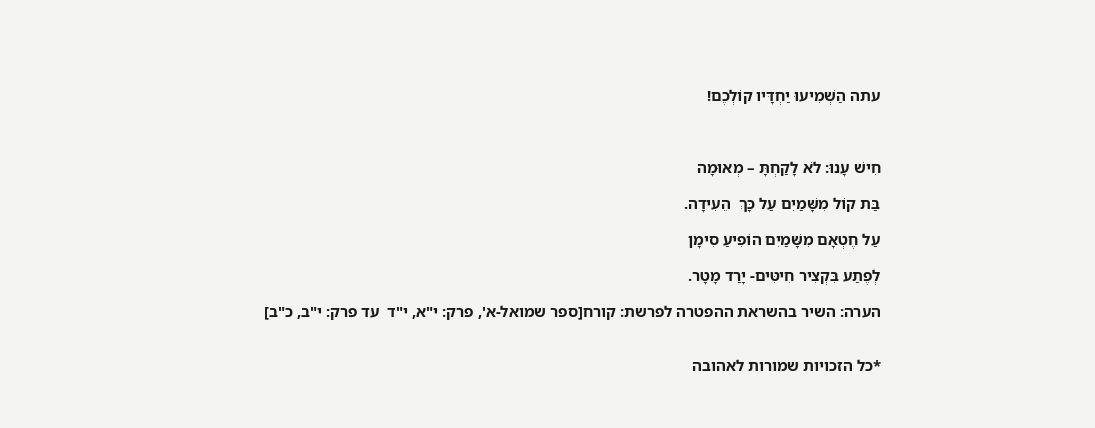עתה הַשְׁמִיעוּ יַחְדָּיו קוֹלְכֶם!



חִישׁ עָנוּ: לֹא לָקַחְתָּ – מְאוּמָה

בַּת קוֹל מִשָּׁמַיִם עַל כָּךְ  הֵעִידָה.

עַל חֶטְאָם מִשָּׁמַיִם הוֹפִיעַ סִימָן

לְפֶתַע בִּקְצִיר חִיטִּים- יָרַד מָטָר.

הערה: השיר בהשראת ההפטרה לפרשת: קורח[ספר שמואל-א', פרק: י"א, י"ד  עד פרק: י"ב, כ"ב]


*כל הזכויות שמורות לאהובה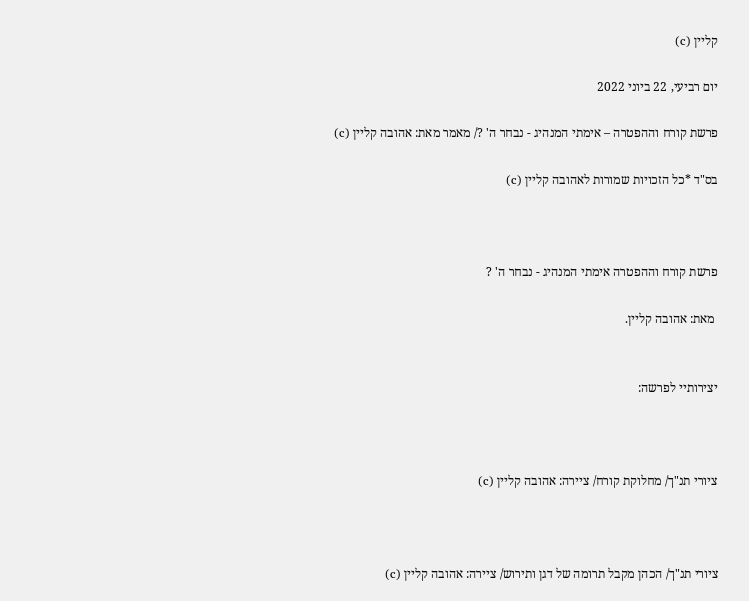קליין (c)

יום רביעי, 22 ביוני 2022

פרשת קורח וההפטרה – אימתי המנהיג - נבחר ה' ?/ מאמר מאת: אהובה קליין (c)

בס"ד *כל הזכויות שמורות לאהובה קליין (c)



פרשת קורח וההפטרה אימתי המנהיג - נבחר ה' ?

 מאת: אהובה קליין.


יצירותיי לפרשה:



ציורי תנ"ך/ מחלוקת קורח/ ציירה: אהובה קליין (c)



ציורי תנ"ך/ הכהן מקבל תרומה של דגן ותירוש/ ציירה: אהובה קליין (c)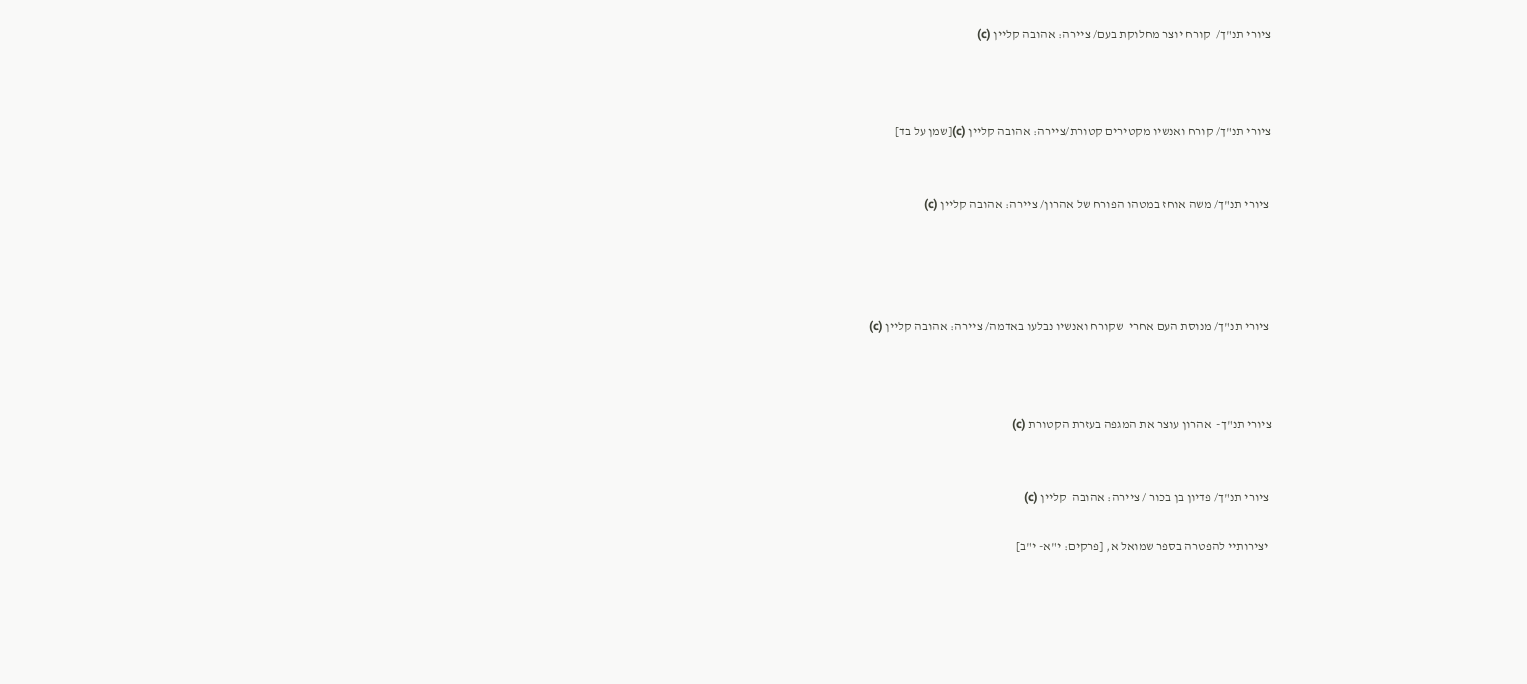ציורי תנ"ך/  קורח יוצר מחלוקת בעם/ ציירה: אהובה קליין (c)



ציורי תנ"ך/ קורח ואנשיו מקטירים קטורת/ציירה: אהובה קליין (c)[שמן על בד]


 ציורי תנ"ך/ משה אוחז במטהו הפורח של אהרון/ ציירה: אהובה קליין (c)




 ציורי תנ"ך/ מנוסת העם אחרי  שקורח ואנשיו נבלעו באדמה/ ציירה: אהובה קליין (c)



ציורי תנ"ך-  אהרון עוצר את המגפה בעזרת הקטורת (c)


 ציורי תנ"ך/ פדיון בן בכור / ציירה: אהובה  קליין (c)

 יצירותיי להפטרה בספר שמואל א, [פרקים: י"א- י"ב]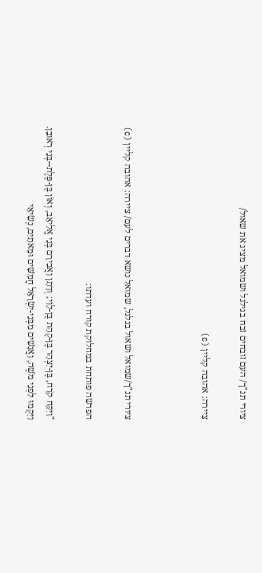ציורי תנ"ך/ העם זובחים זבח בגילגל ושמואל מציג את שאול/

ציירה: אהובה קליין (c)



ציורי תנ"ך/שמואל ושאול בגלגל, שמואל נושא דברים לעם/ ציירה: אהובה קליין (c)

הפרשה פותחת במחלוקת קורח ועדתו:

"וַיִּקַּח קֹרַח, בֶּן-יִצְהָר בֶּן-קְהָת בֶּן-לֵוִי; וְדָתָן וַאֲבִירָם בְּנֵי אֱלִיאָב, וְאוֹן בֶּן-פֶּלֶת--בְּנֵי רְאוּבֵן.  וַיָּקֻמוּ לִפְנֵי מֹשֶׁה, וַאֲנָשִׁים מִבְּנֵי-יִשְׂרָאֵל חֲמִשִּׁים וּמָאתָיִם, נְשִׂיאֵי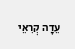עֵדָה קְרִאֵי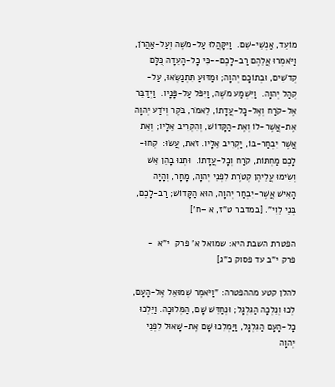מוֹעֵד, אַנְשֵׁי-שֵׁם.  וַיִּקָּהֲלוּ עַל-מֹשֶׁה וְעַל-אַהֲרֹן, וַיֹּאמְרוּ אֲלֵהֶם רַב-לָכֶם--כִּי כָל-הָעֵדָה כֻּלָּם קְדֹשִׁים, וּבְתוֹכָם יְהוָה; וּמַדּוּעַ תִּתְנַשְּׂאוּ, עַל-קְהַל יְהוָה.  וַיִּשְׁמַע מֹשֶׁה, וַיִּפֹּל עַל-פָּנָיו.  וַיְדַבֵּר אֶל-קֹרַח וְאֶל-כָּל-עֲדָתוֹ, לֵאמֹר, בֹּקֶר וְיֹדַע יְהוָה אֶת-אֲשֶׁר-לוֹ וְאֶת-הַקָּדוֹשׁ, וְהִקְרִיב אֵלָיו; וְאֵת אֲשֶׁר יִבְחַר-בּוֹ, יַקְרִיב אֵלָיו. זֹאת, עֲשׂוּ:  קְחוּ-לָכֶם מַחְתּוֹת, קֹרַח וְכָל-עֲדָתוֹ.  וּתְנוּ בָהֵן אֵשׁ וְשִׂימוּ עֲלֵיהֶן קְטֹרֶת לִפְנֵי יְהוָה, מָחָר, וְהָיָה הָאִישׁ אֲשֶׁר-יִבְחַר יְהוָה, הוּא הַקָּדוֹשׁ; רַב-לָכֶם, בְּנֵי לֵוִי". [במדבר ט"ז, א –ח']

הפטרת השבת היא: שמואל א' פרק  י"א  - פרק י"ב עד פסוק כ"ג]

להלן קטע מההפטרה: "וַיֹּאמֶר שְׁמוּאֵל אֶל-הָעָם, לְכוּ וְנֵלְכָה הַגִּלְגָּל; וּנְחַדֵּשׁ שָׁם, הַמְּלוּכָה. וַיֵּלְכוּ כָל-הָעָם הַגִּלְגָּל, וַיַּמְלִכוּ שָׁם אֶת-שָׁאוּל לִפְנֵי יְהוָה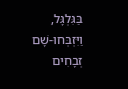בַּגִּלְגָּל, וַיִּזְבְּחוּ-שָׁם זְבָחִים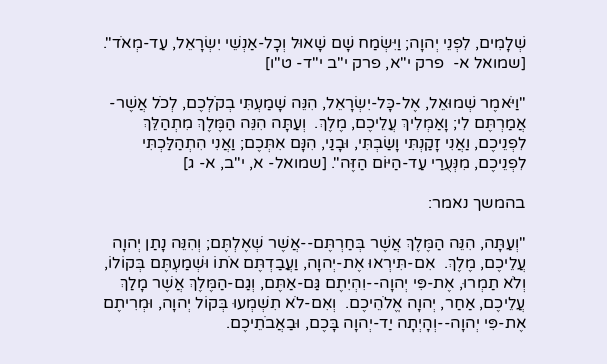שְׁלָמִים, לִפְנֵי יְהוָה; וַיִּשְׂמַח שָׁם שָׁאוּל וְכָל-אַנְשֵׁי יִשְׂרָאֵל, עַד-מְאֹד". [שמואל א-  פרק י"א, פרק י"ב י"ד- ט"ו]

"וַיֹּאמֶר שְׁמוּאֵל, אֶל-כָּל-יִשְׂרָאֵל, הִנֵּה שָׁמַעְתִּי בְקֹלְכֶם, לְכֹל אֲשֶׁר-אֲמַרְתֶּם לִי; וָאַמְלִיךְ עֲלֵיכֶם, מֶלֶךְ.  וְעַתָּה הִנֵּה הַמֶּלֶךְ מִתְהַלֵּךְ לִפְנֵיכֶם, וַאֲנִי זָקַנְתִּי וָשַׂבְתִּי, וּבָנַי, הִנָּם אִתְּכֶם; וַאֲנִי הִתְהַלַּכְתִּי לִפְנֵיכֶם, מִנְּעֻרַי עַד-הַיּוֹם הַזֶּה". [שמואל- א, י"ב, א- ג]

בהמשך נאמר:

"וְעַתָּה, הִנֵּה הַמֶּלֶךְ אֲשֶׁר בְּחַרְתֶּם--אֲשֶׁר שְׁאֶלְתֶּם; וְהִנֵּה נָתַן יְהוָה עֲלֵיכֶם, מֶלֶךְ.  אִם-תִּירְאוּ אֶת-יְהוָה, וַעֲבַדְתֶּם אֹתוֹ וּשְׁמַעְתֶּם בְּקוֹלוֹ, וְלֹא תַמְרוּ, אֶת-פִּי יְהוָה--וִהְיִתֶם גַּם-אַתֶּם, וְגַם-הַמֶּלֶךְ אֲשֶׁר מָלַךְ עֲלֵיכֶם, אַחַר, יְהוָה אֱלֹהֵיכֶם.  וְאִם-לֹא תִשְׁמְעוּ בְּקוֹל יְהוָה, וּמְרִיתֶם אֶת-פִּי יְהוָה--וְהָיְתָה יַד-יְהוָה בָּכֶם, וּבַאֲבֹתֵיכֶם.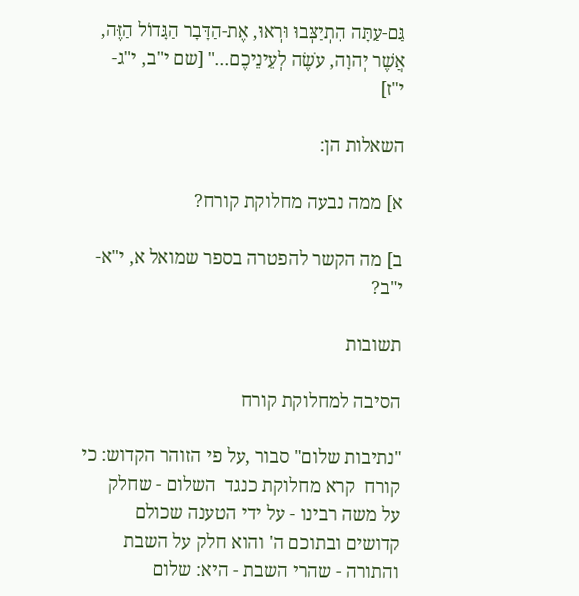גַּם-עַתָּה הִתְיַצְּבוּ וּרְאוּ, אֶת-הַדָּבָר הַגָּדוֹל הַזֶּה, אֲשֶׁר יְהוָה, עֹשֶׂה לְעֵינֵיכֶם..." [שם י"ב, י"ג- י"ז]

השאלות הן:

א] ממה נבעה מחלוקת קורח?

ב] מה הקשר להפטרה בספר שמואל א, י"א- י"ב?

תשובות

הסיבה למחלוקת קורח

"נתיבות שלום" סבור ,על פי הזוהר הקדוש: כי קורח  קרא מחלוקת כנגד  השלום - שחלק  על משה רבינו - על ידי הטענה שכולם קדושים ובתוכם ה' והוא חלק על השבת והתורה - שהרי השבת - היא: שלום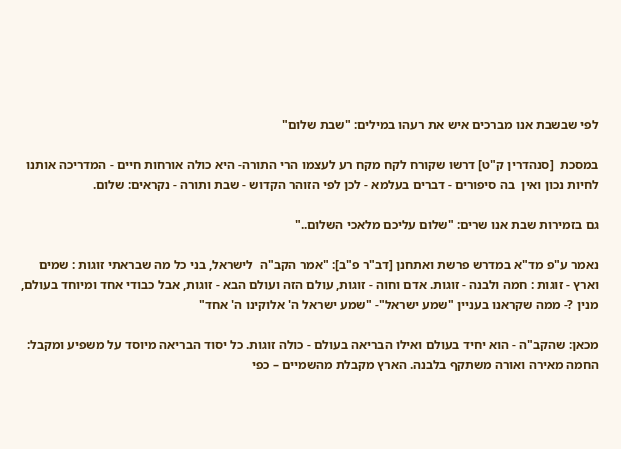לפי שבשבת אנו מברכים איש את רעהו במילים: "שבת שלום"

במסכת  [סנהדרין ק"ט] דרשו שקורח לקח מקח רע לעצמו הרי התורה- היא כולה אורחות חיים - המדריכה אותנו לחיות נכון ואין  בה סיפורים - דברים בעלמא - לכן לפי הזוהר הקדוש - שבת ותורה - נקראים: שלום.

גם בזמירות שבת אנו שרים: "שלום עליכם מלאכי השלום.."

נאמר ע"פ מד"א במדרש פרשת ואתחנן [דב"ר פ"ב]: "אמר הקב"ה  לישראל, בני כל מה שבראתי זוגות : שמים וארץ - זוגות : חמה ולבנה - זוגות. אדם וחוה - זוגות, עולם הזה ועולם הבא - זוגות, אבל כבודי אחד ומיוחד בעולם, מנין ?- ממה שקראנו בעניין "שמע ישראל"- "שמע ישראל ה' אלוקינו ה' אחד"

מכאן: שהקב"ה - הוא יחיד בעולם ואילו הבריאה בעולם - כולה זוגות. כל יסוד הבריאה מיוסד על משפיע ומקבל: החמה מאירה ואורה משתקף בלבנה. הארץ מקבלת מהשמיים – כפי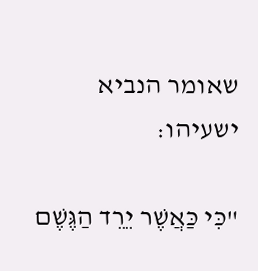שאומר הנביא ישעיהו:

"כִּי כַּאֲשֶׁר יֵרֵד הַגֶּשֶׁם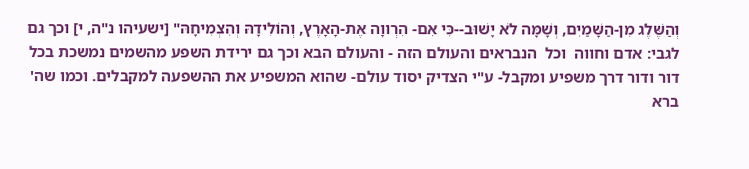וְהַשֶּׁלֶג מִן-הַשָּׁמַיִם, וְשָׁמָּה לֹא יָשׁוּב--כִּי אִם- הִרְווָה אֶת-הָאָרֶץ, וְהוֹלִידָהּ וְהִצְמִיחָהּ" [ישעיהו נ"ה, י] וכך גם לגבי: אדם וחווה  וכל  הנבראים והעולם הזה - והעולם הבא וכך גם ירידת השפע מהשמים נמשכת בכל דור ודור דרך משפיע ומקבל- ע"י הצדיק יסוד עולם- שהוא המשפיע את ההשפעה למקבלים. וכמו שה' ברא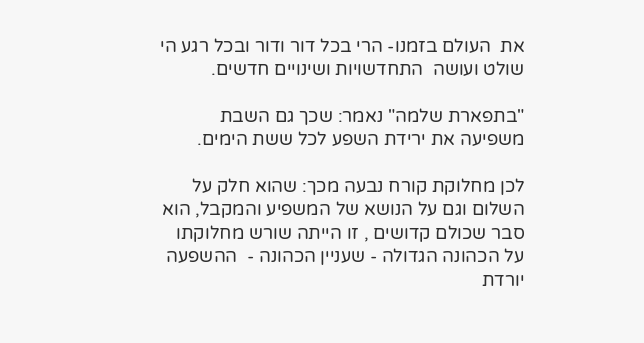את  העולם בזמנו- הרי בכל דור ודור ובכל רגע הי שולט ועושה  התחדשויות ושינויים חדשים.

"בתפארת שלמה" נאמר: שכך גם השבת משפיעה את ירידת השפע לכל ששת הימים.

לכן מחלוקת קורח נבעה מכך: שהוא חלק על השלום וגם על הנושא של המשפיע והמקבל, הוא סבר שכולם קדושים , זו הייתה שורש מחלוקתו על הכהונה הגדולה - שעניין הכהונה -  ההשפעה יורדת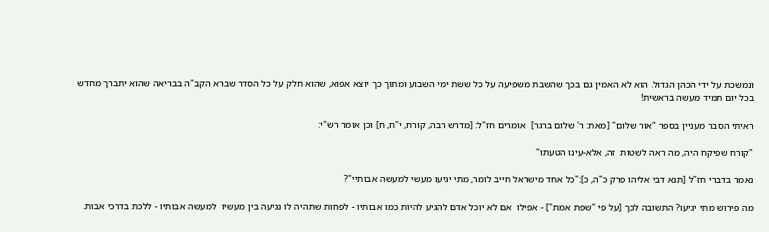ונמשכת על ידי הכהן הגדול. הוא לא האמין גם בכך שהשבת משפיעה על כל ששת ימי השבוע ומתוך כך יוצא אפוא, שהוא חלק על כל הסדר שברא הקב"ה בבריאה שהוא יתברך מחדש בכל יום תמיד מעשה בראשית!

ראיתי הסבר מעניין בספר "אור שלום" [מאת: ר' שלום ברגר]  אומרים חז"ל: [מדרש רבה, קורח, י"ח, ח] וכן אומר רש"י:

"קורח שפיקח היה, מה ראה לשטות  זה, אלא-עינו הטעתו"

נאמר בדברי חז"ל [תנא דבי אליהו פרק כ"ה, כ]:"כל אחד מישראל חייב לומר, מתי יגיעו מעשי למעשה אבותיי"?

מה פירוש מתי יגיעו? התשובה לכך [על פי "שפת אמת"] - אפילו  אם לא יוכל אדם להגיע להיות כמו אבותיו - לפחות שתהיה לו נגיעה בין מעשיו  למעשה אבותיו - ללכת בדרכי אבות.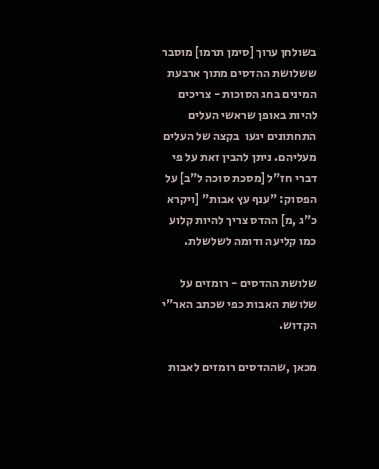בשולחן ערוך [סימן תרמו] מוסבר ששלושת ההדסים מתוך ארבעת המינים בחג הסוכות - צריכים להיות באופן שראשי העלים התחתונים יגעו  בקצה של העלים מעליהם. ניתן להבין זאת על פי  דברי חז"ל [מסכת סוכה ל"ב] על הפסוק: "ענף עץ אבות" [ויקרא כ"ג ,מ] ההדס צריך להיות קלוע כמו קליעה ודומה לשלשלת.

שלושת ההדסים - רומזים על שלושת האבות כפי שכתב האר"י הקדוש.

מכאן ,שההדסים רומזים לאבות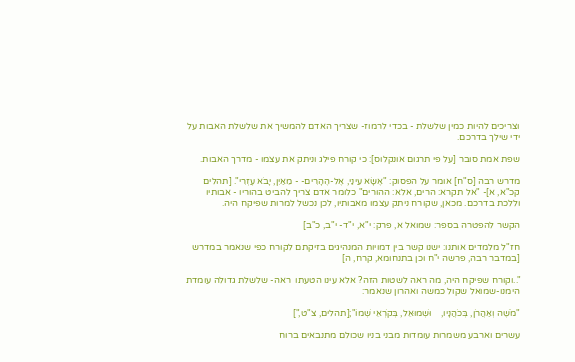וצריכים להיות כמין שלשלת - בכדי לרמוז- שצריך האדם להמשיך את שלשלת האבות על ידי שילך בדרכם.

שפת אמת סובר [על פי תרגום אונקלוס]: כי קורח פילג וניתק את עצמו - מדרך האבות.

מדרש רבה [ס"ח] אומר על הפסוק: "אֶשָּׂא עֵינַי, אֶל-הֶהָרִים- - מֵאַיִן, יָבֹא עֶזְרִי". [תהלים  קכ"א, א]- "אל תקרא: הרים, אלא: ההורים" כלומר אדם צריך להביט בהוריו - אבותיו וללכת בדרכם. מכאן, שקורח ניתק עצמו מאבותיו, לכן נכשל למרות שפיקח היה.

הקשר להפטרה בספר: שמואל א, פרק: י"א, י"ד- י"ב, כ"ב]

חז"ל מלמדים אותנו: ישנו קשר בין דמויות המנהיגים בזיקתם לקורח כפי שנאמר במדרש [במדבר רבה, פרשה י"ח וכן בתנחומא, קרח, ה]

"..וקורח שפיקח היה, מה ראה לשטות הזה? אלא עינו הטעתו  ראה- שלשלת גדולה עומדת הימנו-שמואל שקול כמשה ואהרון שנאמר:

"מֹשֶׁה וְאַהֲרֹן, בְּכֹהֲנָיו,    וּשְׁמוּאֵל, בְּקֹרְאֵי שְׁמוֹ";[תהלים, צ"ט,"]

עשרים וארבע משמרות עומדות מבני בניו שכולם מתנבאים ברוח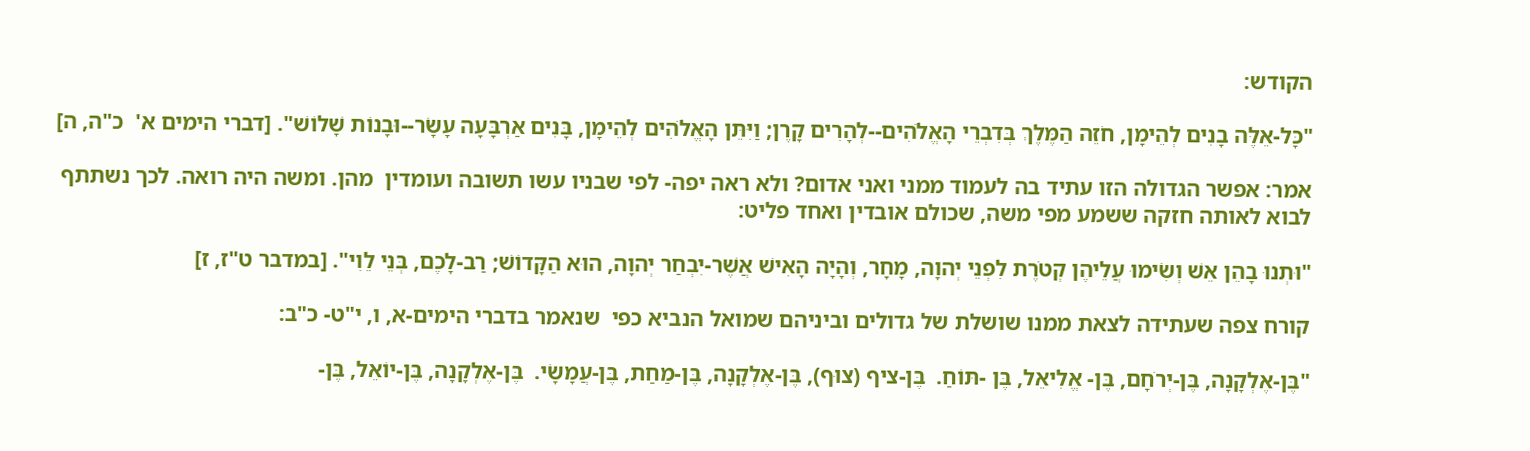הקודש:

"כָּל-אֵלֶּה בָנִים לְהֵימָן, חֹזֵה הַמֶּלֶךְ בְּדִבְרֵי הָאֱלֹהִים--לְהָרִים קָרֶן; וַיִּתֵּן הָאֱלֹהִים לְהֵימָן, בָּנִים אַרְבָּעָה עָשָׂר--וּבָנוֹת שָׁלוֹשׁ". [דברי הימים א'  כ"ה, ה]

אמר: אפשר הגדולה הזו עתיד בה לעמוד ממני ואני אדום? ולא ראה יפה- לפי שבניו עשו תשובה ועומדין  מהן. ומשה היה רואה. לכך נשתתף לבוא לאותה חזקה ששמע מפי משה, שכולם אובדין ואחד פליט:

"וּתְנוּ בָהֵן אֵשׁ וְשִׂימוּ עֲלֵיהֶן קְטֹרֶת לִפְנֵי יְהוָה, מָחָר, וְהָיָה הָאִישׁ אֲשֶׁר-יִבְחַר יְהוָה, הוּא הַקָּדוֹשׁ; רַב-לָכֶם, בְּנֵי לֵוִי". [במדבר ט"ז, ז]

קורח צפה שעתידה לצאת ממנו שושלת של גדולים וביניהם שמואל הנביא כפי  שנאמר בדברי הימים-א, ו, י"ט- כ"ב:

"בֶּן-אֶלְקָנָה, בֶּן-יְרֹחָם, בֶּן- אֱלִיאֵל, בֶּן -תּוֹחַ.  בֶּן-ציף (צוּף), בֶּן-אֶלְקָנָה, בֶּן-מַחַת, בֶּן-עֲמָשָׂי.  בֶּן-אֶלְקָנָה, בֶּן-יוֹאֵל, בֶּן-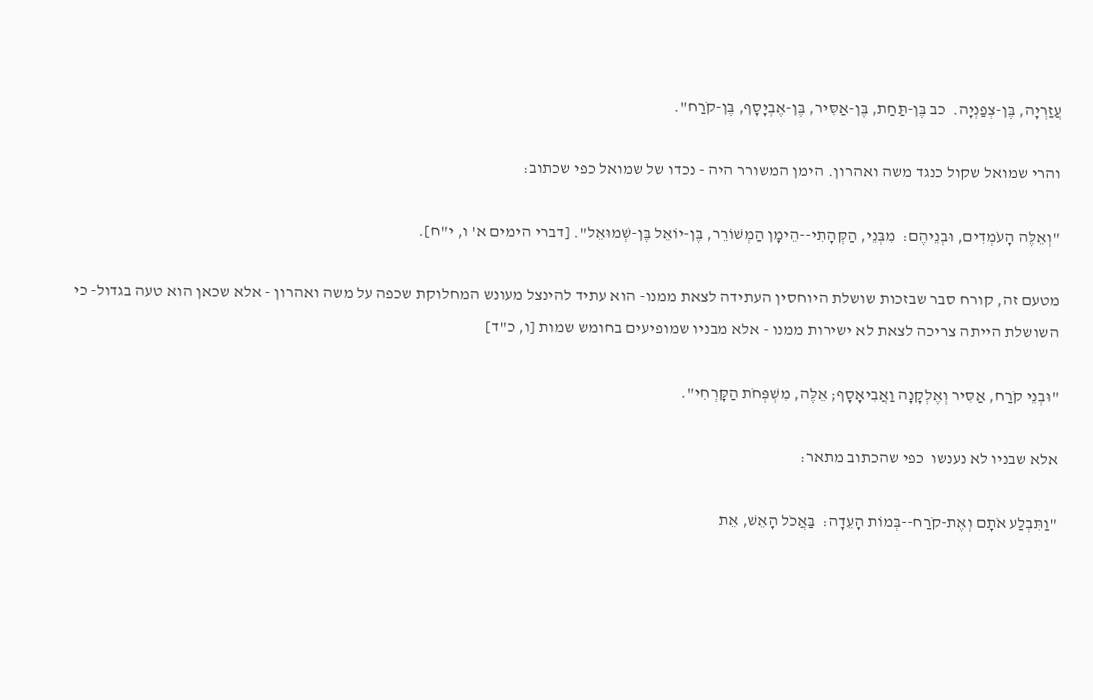עֲזַרְיָה, בֶּן-צְפַנְיָה.  כב בֶּן-תַּחַת, בֶּן-אַסִּיר, בֶּן-אֶבְיָסָף, בֶּן-קֹרַח".

והרי שמואל שקול כנגד משה ואהרון. הימן המשורר היה - נכדו של שמואל כפי שכתוב:

"וְאֵלֶּה הָעֹמְדִים, וּבְנֵיהֶם:  מִבְּנֵי, הַקְּהָתִי--הֵימָן הַמְשׁוֹרֵר, בֶּן-יוֹאֵל בֶּן-שְׁמוּאֵל". [דברי הימים א' ו, י"ח].

מטעם זה, קורח סבר שבזכות שושלת היוחסין העתידה לצאת ממנו- הוא עתיד להינצל מעונש המחלוקת שכפה על משה ואהרון - אלא שכאן הוא טעה בגדול- כי השושלת הייתה צריכה לצאת לא ישירות ממנו - אלא מבניו שמופיעים בחומש שמות [ו, כ"ד]

"וּבְנֵי קֹרַח, אַסִּיר וְאֶלְקָנָה וַאֲבִיאָסָף; אֵלֶּה, מִשְׁפְּחֹת הַקָּרְחִי".

אלא שבניו לא נענשו  כפי שהכתוב מתאר:

"וַתִּבְלַע אֹתָם וְאֶת-קֹרַח--בְּמוֹת הָעֵדָה:  בַּאֲכֹל הָאֵשׁ, אֵת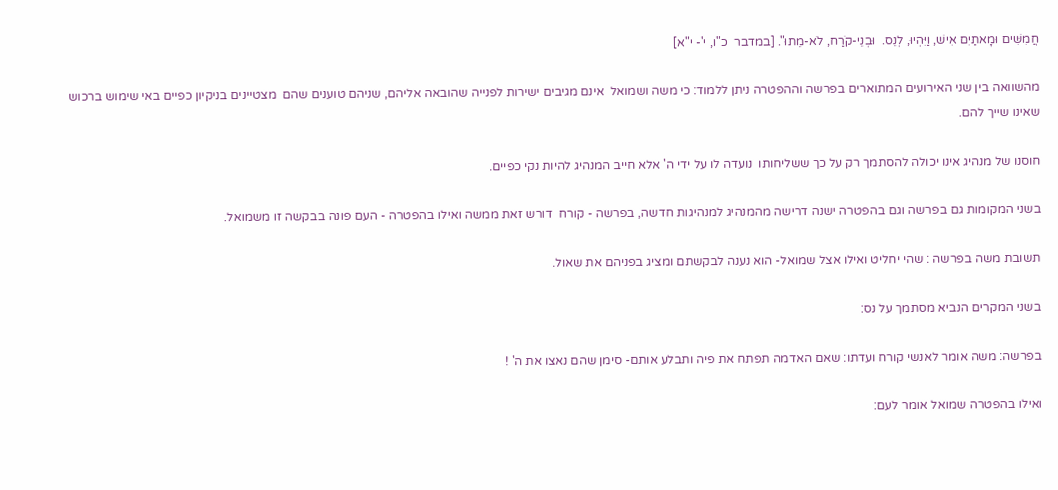חֲמִשִּׁים וּמָאתַיִם אִישׁ, וַיִּהְיוּ, לְנֵס.  וּבְנֵי-קֹרַח, לֹא-מֵתוּ". [במדבר  כ"ו, י'- י"א]

מהשוואה בין שני האירועים המתוארים בפרשה וההפטרה ניתן ללמוד: כי משה ושמואל  אינם מגיבים ישירות לפנייה שהובאה אליהם, שניהם טוענים שהם  מצטיינים בניקיון כפיים באי שימוש ברכוש שאינו שייך להם.

חוסנו של מנהיג אינו יכולה להסתמך רק על כך ששליחותו  נועדה לו על ידי ה' אלא חייב המנהיג להיות נקי כפיים.

בשני המקומות גם בפרשה וגם בהפטרה ישנה דרישה מהמנהיג למנהיגות חדשה, בפרשה - קורח  דורש זאת ממשה ואילו בהפטרה - העם פונה בבקשה זו משמואל.

תשובת משה בפרשה : שהי יחליט ואילו אצל שמואל- הוא נענה לבקשתם ומציג בפניהם את שאול.

בשני המקרים הנביא מסתמך על נס:

בפרשה: משה אומר לאנשי קורח ועדתו: שאם האדמה תפתח את פיה ותבלע אותם- סימן שהם נאצו את ה' !

ואילו בהפטרה שמואל אומר לעם: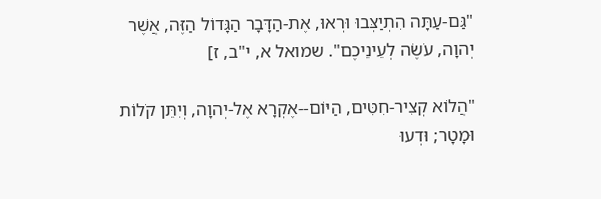"גַּם-עַתָּה הִתְיַצְּבוּ וּרְאוּ, אֶת-הַדָּבָר הַגָּדוֹל הַזֶּה, אֲשֶׁר יְהוָה, עֹשֶׂה לְעֵינֵיכֶם". שמואל א, י"ב, ז]

"הֲלוֹא קְצִיר-חִטִּים, הַיּוֹם--אֶקְרָא אֶל-יְהוָה, וְיִתֵּן קֹלוֹת וּמָטָר; וּדְעוּ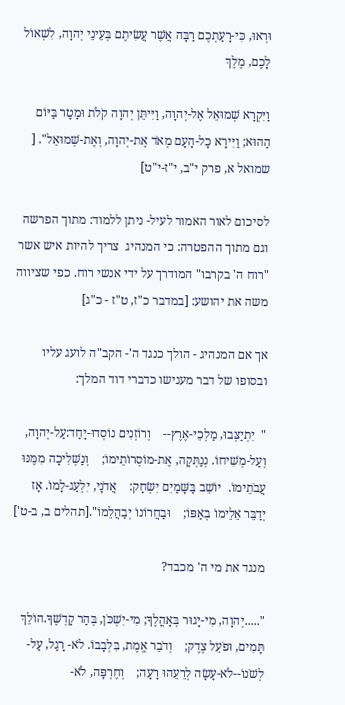וּרְאוּ, כִּי-רָעַתְכֶם רַבָּה אֲשֶׁר עֲשִׂיתֶם בְּעֵינֵי יְהוָה, לִשְׁאוֹל לָכֶם, מֶלֶךְ

וַיִּקְרָא שְׁמוּאֵל אֶל-יְהוָה, וַיִּיתֵּן יְהוָה קֹלֹת וּמָטָר בַּיּוֹם הַהוּא; וַיִּירָא כָל-הָעָם מְאֹד אֶת-יְהוָה, וְאֶת-שְׁמוּאֵל". [  שמואל א, פרק י"ב, י"ז-י"ט]

לסיכום לאור האמור לעיל- ניתן ללמוד: מתוך הפרשה וגם מתוך ההפטרה: כי המנהיג  צריך להיות איש אשר "רוח ה' בקרבו" המודרך על ידי אנשי רוח. כפי שציווה משה את יהושע: [במדבר כ"ז, ט"ז - כ"ג]

אך אם המנהיג - הולך כנגד ה'- הקב"ה לועג עליו ובסופו של דבר מענישו כדברי דוד המלך:

"  יִתְיַצְּבוּ, מַלְכֵי-אֶרֶץ--    וְרוֹזְנִים נוֹסְדוּ-יָחַד:עַל-יְהוָה,    וְעַל-מְשִׁיחוֹ. נְנַתְּקָה, אֶת-מוֹסְרוֹתֵימוֹ;    וְנַשְׁלִיכָה מִמֶּנּוּ עֲבֹתֵימוֹ.  יוֹשֵׁב בַּשָּׁמַיִם יִשְׂחָק:    אֲדֹנָי, יִלְעַג-לָמוֹ. אָז יְדַבֵּר אֵלֵימוֹ בְאַפּוֹ;    וּבַחֲרוֹנוֹ יְבַהֲלֵמוֹ".[תהלים ב, ב-ט']

מנגד את מי ה' מכבד?

".....יְהוָה, מִי-יָגוּר בְּאָהֳלֶךָ; מִי-יִשְׁכֹּן, בְּהַר קָדְשֶׁךָ.הוֹלֵךְ תָּמִים, וּפֹעֵל צֶדֶק;    וְדֹבֵר אֱמֶת, בִּלְבָבוֹ. לֹא- רָגַל, עַל-לְשֹׁנוֹ--לֹא-עָשָׂה לְרֵעֵהוּ רָעָה;    וְחֶרְפָּה, לֹא-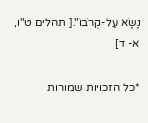נָשָׂא עַל-קְרֹבוֹ".[ תהלים ט"ו, א- ד]

*כל הזכויות שמורות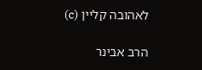לאהובה קליין (c)

הרב אבינר